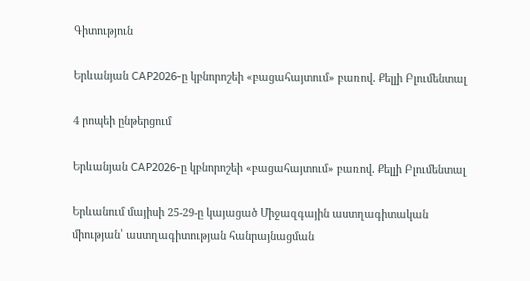Գիտություն

Երևանյան CAP2026-ը կբնորոշեի «բացահայտում» բառով․ Քելլի Բլումենտալ

4 րոպեի ընթերցում

Երևանյան CAP2026-ը կբնորոշեի «բացահայտում» բառով․ Քելլի Բլումենտալ

Երևանում մայիսի 25-29-ը կայացած Միջազգային աստղագիտական միության՝ աստղագիտության հանրայնացման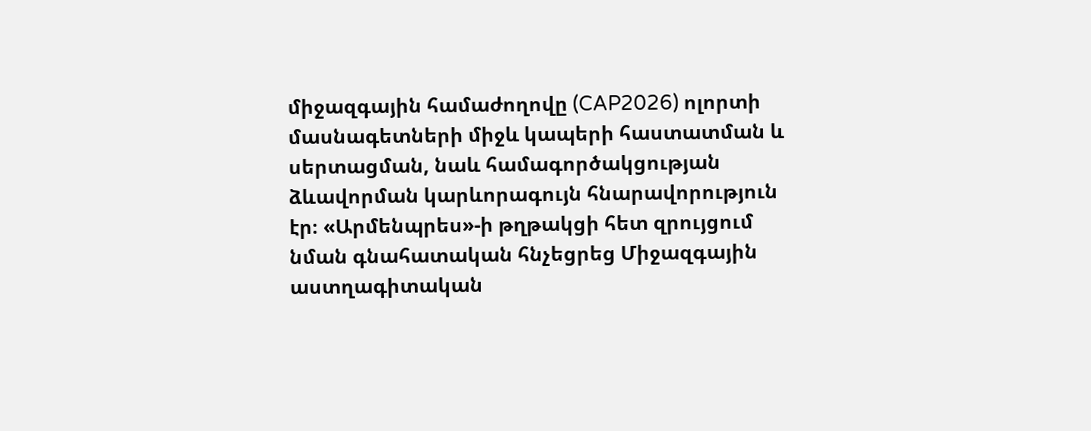միջազգային համաժողովը (CAP2026) ոլորտի մասնագետների միջև կապերի հաստատման և սերտացման, նաև համագործակցության ձևավորման կարևորագույն հնարավորություն էր։ «Արմենպրես»-ի թղթակցի հետ զրույցում նման գնահատական հնչեցրեց Միջազգային աստղագիտական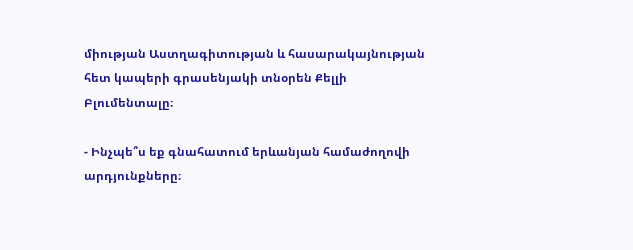միության Աստղագիտության և հասարակայնության հետ կապերի գրասենյակի տնօրեն Քելլի Բլումենտալը։

- Ինչպե՞ս եք գնահատում երևանյան համաժողովի արդյունքները։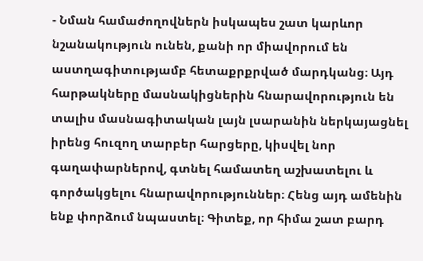- Նման համաժողովներն իսկապես շատ կարևոր նշանակություն ունեն, քանի որ միավորում են աստղագիտությամբ հետաքրքրված մարդկանց։ Այդ հարթակները մասնակիցներին հնարավորություն են տալիս մասնագիտական լայն լսարանին ներկայացնել իրենց հուզող տարբեր հարցերը, կիսվել նոր գաղափարներով, գտնել համատեղ աշխատելու և գործակցելու հնարավորություններ։ Հենց այդ ամենին ենք փորձում նպաստել։ Գիտեք, որ հիմա շատ բարդ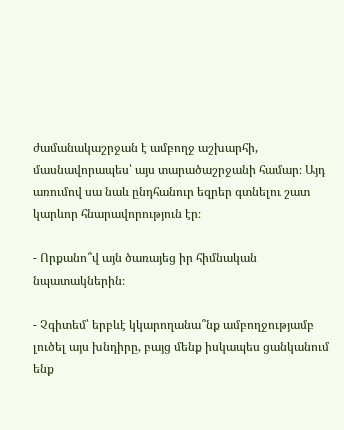ժամանակաշրջան է ամբողջ աշխարհի, մասնավորապես՝ այս տարածաշրջանի համար։ Այդ առումով սա նաև ընդհանուր եզրեր գտնելու շատ կարևոր հնարավորություն էր։

- Որքանո՞վ այն ծառայեց իր հիմնական նպատակներին։

- Չգիտեմ՝ երբևէ կկարողանա՞նք ամբողջությամբ լուծել այս խնդիրը, բայց մենք իսկապես ցանկանում ենք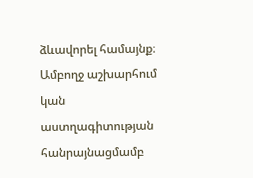ձևավորել համայնք։ Ամբողջ աշխարհում կան աստղագիտության հանրայնացմամբ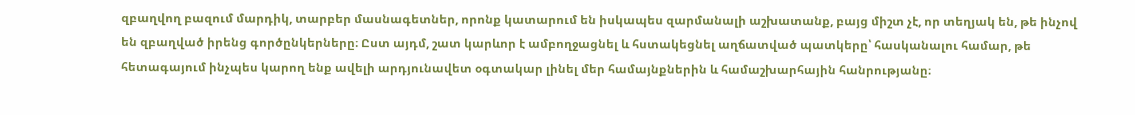զբաղվող բազում մարդիկ, տարբեր մասնագետներ, որոնք կատարում են իսկապես զարմանալի աշխատանք, բայց միշտ չէ, որ տեղյակ են, թե ինչով են զբաղված իրենց գործընկերները։ Ըստ այդմ, շատ կարևոր է ամբողջացնել և հստակեցնել աղճատված պատկերը՝ հասկանալու համար, թե հետագայում ինչպես կարող ենք ավելի արդյունավետ օգտակար լինել մեր համայնքներին և համաշխարհային հանրությանը։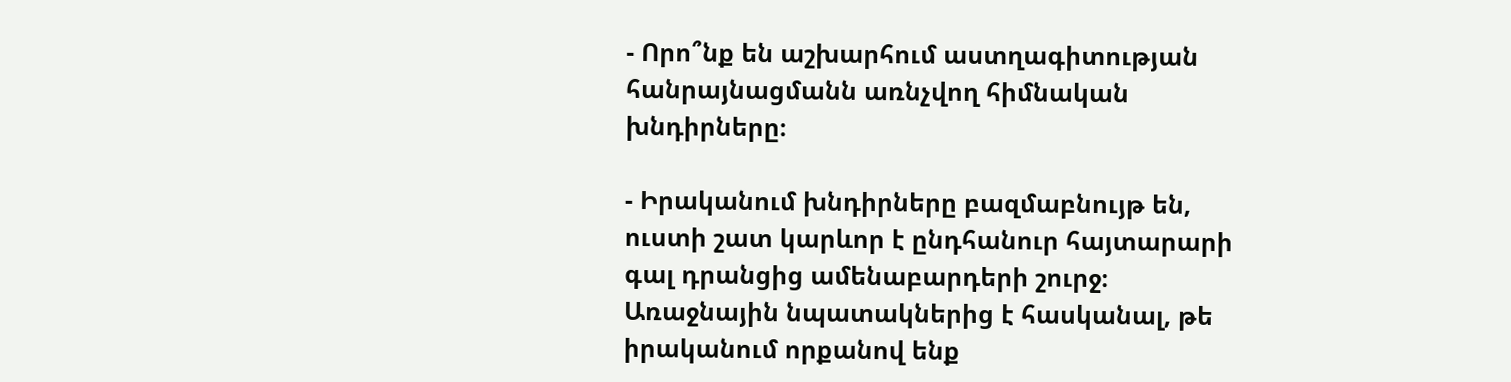- Որո՞նք են աշխարհում աստղագիտության հանրայնացմանն առնչվող հիմնական խնդիրները։

- Իրականում խնդիրները բազմաբնույթ են, ուստի շատ կարևոր է ընդհանուր հայտարարի գալ դրանցից ամենաբարդերի շուրջ։ Առաջնային նպատակներից է հասկանալ, թե իրականում որքանով ենք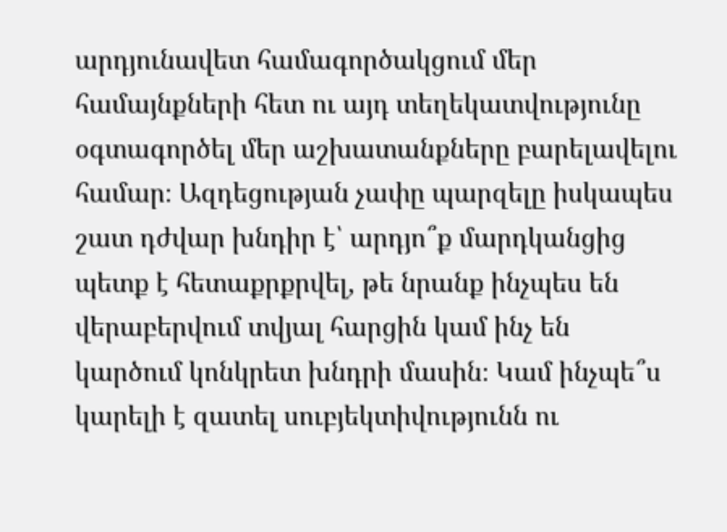արդյունավետ համագործակցում մեր համայնքների հետ ու այդ տեղեկատվությունը օգտագործել մեր աշխատանքները բարելավելու համար։ Ազդեցության չափը պարզելը իսկապես շատ դժվար խնդիր է՝ արդյո՞ք մարդկանցից պետք է հետաքրքրվել, թե նրանք ինչպես են վերաբերվում տվյալ հարցին կամ ինչ են կարծում կոնկրետ խնդրի մասին։ Կամ ինչպե՞ս կարելի է զատել սուբյեկտիվությունն ու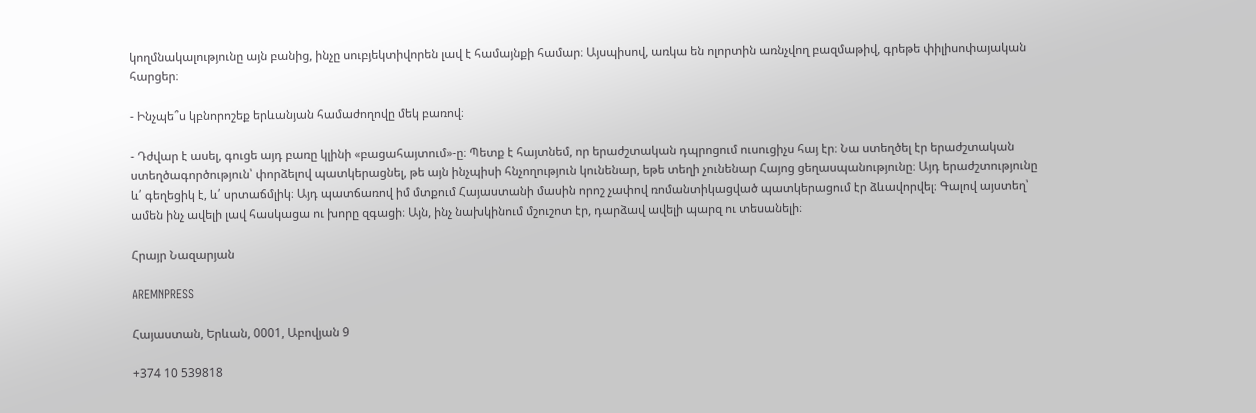կողմնակալությունը այն բանից, ինչը սուբյեկտիվորեն լավ է համայնքի համար։ Այսպիսով, առկա են ոլորտին առնչվող բազմաթիվ, գրեթե փիլիսոփայական հարցեր։

- Ինչպե՞ս կբնորոշեք երևանյան համաժողովը մեկ բառով։

- Դժվար է ասել, գուցե այդ բառը կլինի «բացահայտում»-ը։ Պետք է հայտնեմ, որ երաժշտական դպրոցում ուսուցիչս հայ էր։ Նա ստեղծել էր երաժշտական ստեղծագործություն՝ փորձելով պատկերացնել, թե այն ինչպիսի հնչողություն կունենար, եթե տեղի չունենար Հայոց ցեղասպանությունը։ Այդ երաժշտությունը և՛ գեղեցիկ է, և՛ սրտաճմլիկ։ Այդ պատճառով իմ մտքում Հայաստանի մասին որոշ չափով ռոմանտիկացված պատկերացում էր ձևավորվել։ Գալով այստեղ՝ ամեն ինչ ավելի լավ հասկացա ու խորը զգացի։ Այն, ինչ նախկինում մշուշոտ էր, դարձավ ավելի պարզ ու տեսանելի։

Հրայր Նազարյան

AREMNPRESS

Հայաստան, Երևան, 0001, Աբովյան 9

+374 10 539818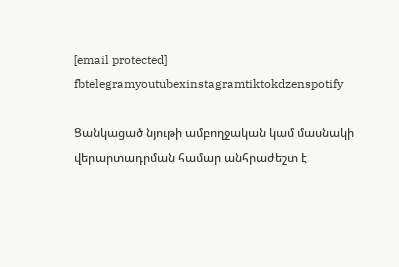[email protected]
fbtelegramyoutubexinstagramtiktokdzenspotify

Ցանկացած նյութի ամբողջական կամ մասնակի վերարտադրման համար անհրաժեշտ է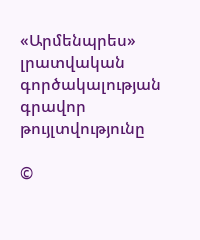«Արմենպրես» լրատվական գործակալության գրավոր թույլտվությունը

©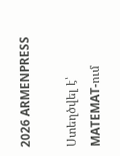2026 ARMENPRESS

Ստեղծվել է՝ MATEMAT-ում